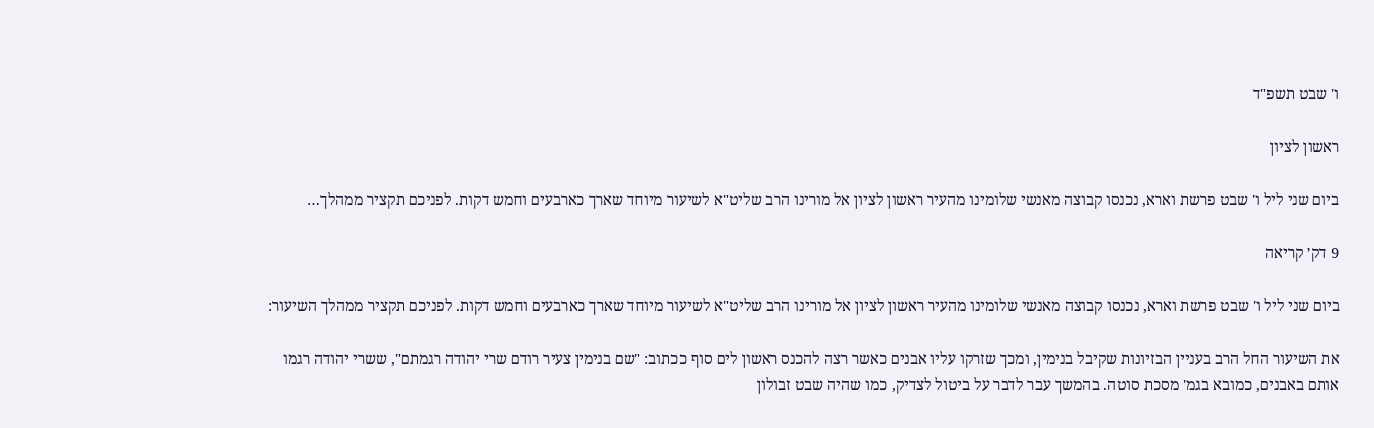ו' שבט תשפ"ד

ראשון לציון

ביום שני ליל ו' שבט פרשת וארא, נכנסו קבוצה מאנשי שלומינו מהעיר ראשון לציון אל מורינו הרב שליט"א לשיעור מיוחד שארך כארבעים וחמש דקות. לפניכם תקציר ממהלך…

9 דק׳ קריאה

ביום שני ליל ו' שבט פרשת וארא, נכנסו קבוצה מאנשי שלומינו מהעיר ראשון לציון אל מורינו הרב שליט"א לשיעור מיוחד שארך כארבעים וחמש דקות. לפניכם תקציר ממהלך השיעור:

את השיעור החל הרב בעניין הבזיונות שקיבל בנימין, ומכך שזרקו עליו אבנים כאשר רצה להכנס ראשון לים סוף ככתוב: "שם בנימין צעיר רודם שרי יהודה רגמתם", ששרי יהודה רגמו אותם באבנים, כמובא בגמ' מסכת סוטה. בהמשך עבר לדבר על ביטול לצדיק, כמו שהיה שבט זבולון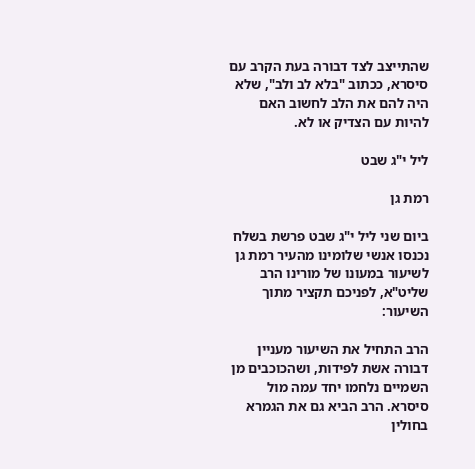שהתייצב לצד דבורה בעת הקרב עם סיסרא, ככתוב "בלא לב ולב", שלא היה להם את הלב לחשוב האם להיות עם הצדיק או לא.

ליל י"ג שבט

רמת גן

ביום שני ליל י"ג שבט פרשת בשלח נכנסו אנשי שלומינו מהעיר רמת גן לשיעור במעונו של מורינו הרב שליט"א, לפניכם תקציר מתוך השיעור:

הרב התחיל את השיעור מעניין דבורה אשת לפידות, ושהכוכבים מן השמיים נלחמו יחד עמה מול סיסרא. הרב הביא גם את הגמרא בחולין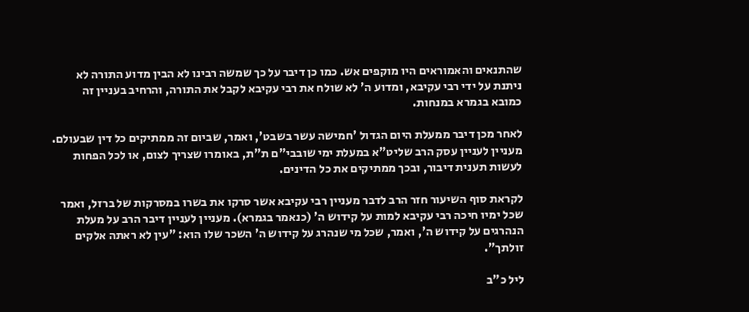שהתנאים והאמוראים היו מוקפים אש. כמו כן דיבר על כך שמשה רבינו לא הבין מדוע התורה לא ניתנת על ידי רבי עקיבא, ומדוע ה' לא שולח את רבי עקיבא לקבל את התורה, והרחיב בעניין זה כמובא בגמרא במנחות.

לאחר מכן דיבר ממעלת היום הגדול 'חמישה עשר בשבט', ואמר, שביום זה ממתיקים כל דין שבעולם. מעניין לעניין עסק הרב שליט"א במעלת ימי שובבי"ם ת"ת, באומרו שצריך לצום, או לכל הפחות לעשות תענית דיבור, ובכך ממתיקים את כל הדינים.

לקראת סוף השיעור חזר הרב לדבר מעניין רבי עקיבא אשר סרקו את בשרו במסרקות של ברזל, ואמר שכל ימיו חיכה רבי עקיבא למות על קידוש ה' (כנאמר בגמרא). מעניין לעניין דיבר הרב על מעלת הנהרגים על קידוש ה', ואמר, שכל מי שנהרג על קידוש ה' השכר שלו הוא: "עין לא ראתה אלקים זולתך".

ליל כ"ב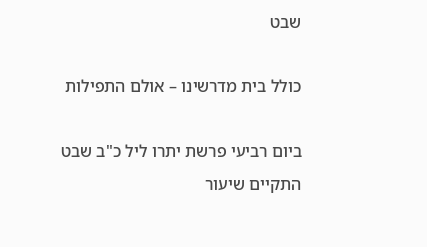שבט

כולל בית מדרשינו – אולם התפילות

ביום רביעי פרשת יתרו ליל כ"ב שבט התקיים שיעור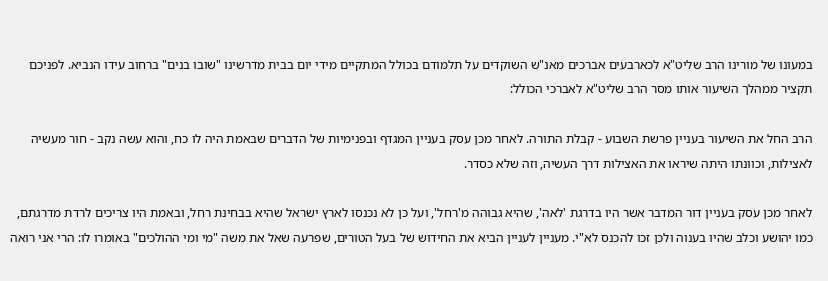במעונו של מורינו הרב שליט"א לכארבעים אברכים מאנ"ש השוקדים על תלמודם בכולל המתקיים מידי יום בבית מדרשינו "שובו בנים" ברחוב עידו הנביא. לפניכם תקציר ממהלך השיעור אותו מסר הרב שליט"א לאברכי הכולל:

הרב החל את השיעור בעניין פרשת השבוע - קבלת התורה. לאחר מכן עסק בעניין המגדף ובפנימיות של הדברים שבאמת היה לו כח, והוא עשה נקב - חור מעשיה לאצילות, וכוונתו היתה שיראו את האצילות דרך העשיה, וזה שלא כסדר.

לאחר מכן עסק בעניין דור המדבר אשר היו בדרגת 'לאה', שהיא גבוהה מ'רחל', ועל כן לא נכנסו לארץ ישראל שהיא בבחינת רחל, ובאמת היו צריכים לרדת מדרגתם, כמו יהושע וכלב שהיו בענוה ולכן זכו להכנס לא"י. מעניין לעניין הביא את החידוש של בעל הטורים, שפרעה שאל את משה "מי ומי ההולכים" באומרו לו: הרי אני רואה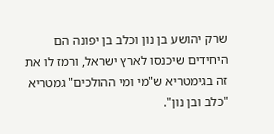שרק יהושע בן נון וכלב בן יפונה הם היחידים שיכנסו לארץ ישראל, ורמז לו את זה בגימטריא ש"מי ומי ההולכים" גמטריא "כלב ובן נון".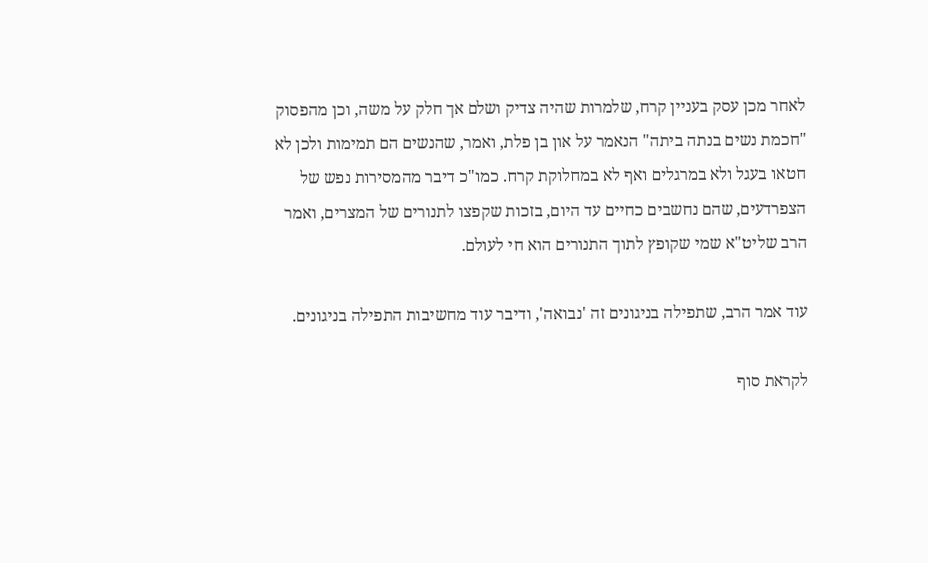לאחר מכן עסק בעניין קרח, שלמרות שהיה צדיק ושלם אך חלק על משה, וכן מהפסוק "חכמת נשים בנתה ביתה" הנאמר על און בן פלת, ואמר, שהנשים הם תמימות ולכן לא חטאו בעגל ולא במרגלים ואף לא במחלוקת קרח. כמו"כ דיבר מהמסירות נפש של הצפרדעים, שהם נחשבים כחיים עד היום, בזכות שקפצו לתנורים של המצרים, ואמר הרב שליט"א שמי שקופץ לתוך התנורים הוא חי לעולם.

עוד אמר הרב, שתפילה בניגונים זה 'נבואה', ודיבר עוד מחשיבות התפילה בניגונים.

לקראת סוף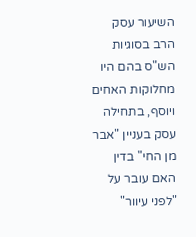השיעור עסק הרב בסוגיות הש"ס בהם היו מחלוקות האחים ויוסף, בתחילה עסק בעניין "אבר מן החי" בדין האם עובר על "לפני עיוור"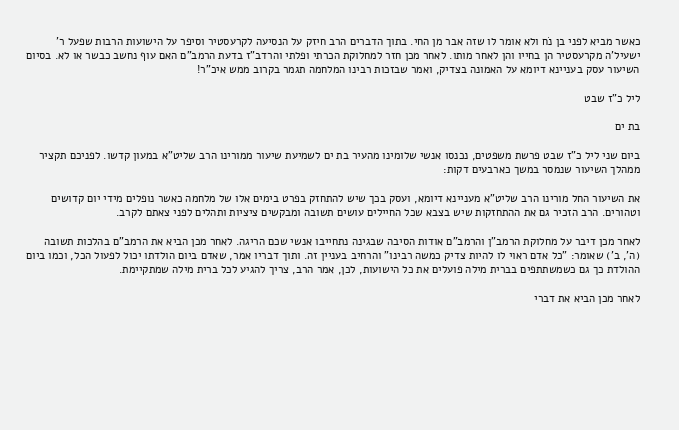כאשר מביא לפני בן נֹח ולא אומר לו שזה אבר מן החי. בתוך הדברים הרב חיזק על הנסיעה לקרעסטיר וסיפר על הישועות הרבות שפעל ר' ישעיל'ה מקרעסטיר הן בחייו והן לאחר מותו. לאחר מכן חזר למחלוקת הכרתי ופלתי והרדב"ז בדעת הרמב"ם האם עוף נחשב כבשר או לא. בסיום השיעור עסק בעניינא דיומא על האמונה בצדיק, ואמר שבזכות רבינו המלחמה תגמר בקרוב ממש איכ"ר!

ליל כ"ז שבט

בת ים

ביום שני ליל כ"ז שבט פרשת משפטים, נכנסו אנשי שלומינו מהעיר בת ים לשמיעת שיעור ממורינו הרב שליט"א במעון קדשו. לפניכם תקציר ממהלך השיעור שנמסר במשך כארבעים דקות:

את השיעור החל מורינו הרב שליט"א מעניינא דיומא, ועסק בכך שיש להתחזק בפרט בימים אלו של מלחמה כאשר נופלים מידי יום קדושים וטהורים. הרב הזכיר גם את ההתחזקות שיש בצבא שכל החיילים עושים תשובה ומבקשים ציציות ותהלים לפני צאתם לקרב.

לאחר מכן דיבר על מחלוקת הרמב"ן והרמב"ם אודות הסיבה שבגינה נתחייבו אנשי שכם הריגה. לאחר מכן הביא את הרמב"ם בהלכות תשובה (ה', ב') שאומר: "כל אדם ראוי לו להיות צדיק כמשה רבינו" והרחיב בעניין זה. ותוך דבריו אמר, שאדם ביום הולדתו יכול לפעול הכל, וכמו ביום ההולדת כך גם כשמשתתפים בברית מילה פועלים את כל הישועות, לכן, אמר הרב, צריך להגיע לכל ברית מילה שמתקיימת.

לאחר מכן הביא את דברי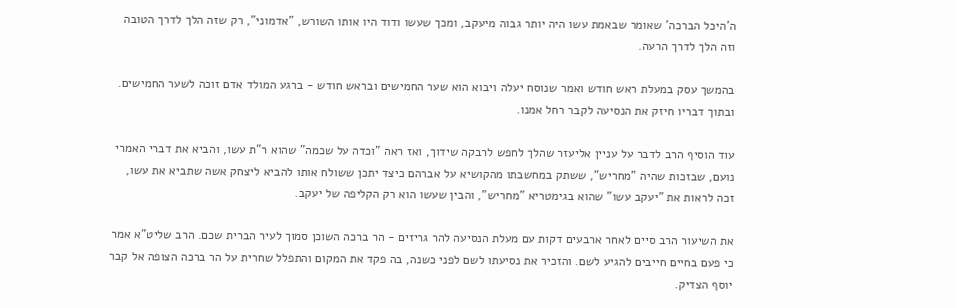ה'היכל הברכה' שאומר שבאמת עשו היה יותר גבוה מיעקב, ומכך שעשו ודוד היו אותו השורש, "אדמוני", רק שזה הלך לדרך הטובה וזה הלך לדרך הרעה.

בהמשך עסק במעלת ראש חודש ואמר שנוסח יעלה ויבוא הוא שער החמישים ובראש חודש - ברגע המולד אדם זוכה לשער החמישים. ובתוך דבריו חיזק את הנסיעה לקבר רחל אמנו.

עוד הוסיף הרב לדבר על עניין אליעזר שהלך לחפש לרבקה שידוך, ואז ראה "וכדה על שכמה" שהוא ר"ת עשו, והביא את דברי האמרי נועם, שבזכות שהיה "מחריש", ששתק במחשבתו מהקושיא על אברהם כיצד יתכן ששולח אותו להביא ליצחק אשה שתביא את עשו, זכה לראות את "יעקב עשו" שהוא בגימטריא "מחריש", והבין שעשו הוא רק הקליפה של יעקב.

את השיעור הרב סיים לאחר ארבעים דקות עם מעלת הנסיעה להר גריזים - הר ברכה השוכן סמוך לעיר הברית שכם. הרב שליט"א אמר כי פעם בחיים חייבים להגיע לשם. והזכיר את נסיעתו לשם לפני כשנה, בה פקד את המקום והתפלל שחרית על הר ברכה הצופה אל קבר יוסף הצדיק.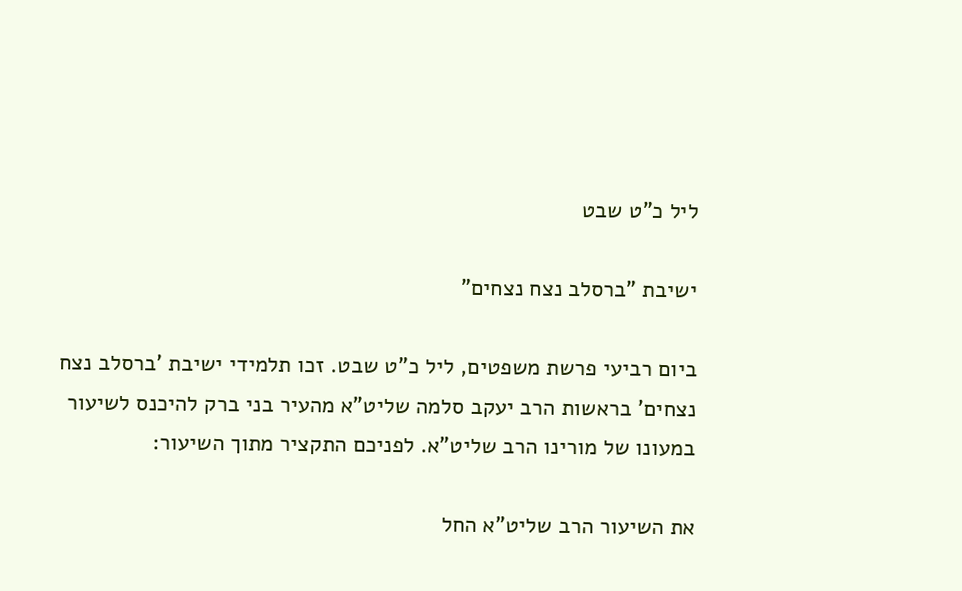ליל כ"ט שבט

ישיבת "ברסלב נצח נצחים"

ביום רביעי פרשת משפטים, ליל כ"ט שבט. זכו תלמידי ישיבת 'ברסלב נצח נצחים' בראשות הרב יעקב סלמה שליט"א מהעיר בני ברק להיכנס לשיעור במעונו של מורינו הרב שליט"א. לפניכם התקציר מתוך השיעור:

את השיעור הרב שליט"א החל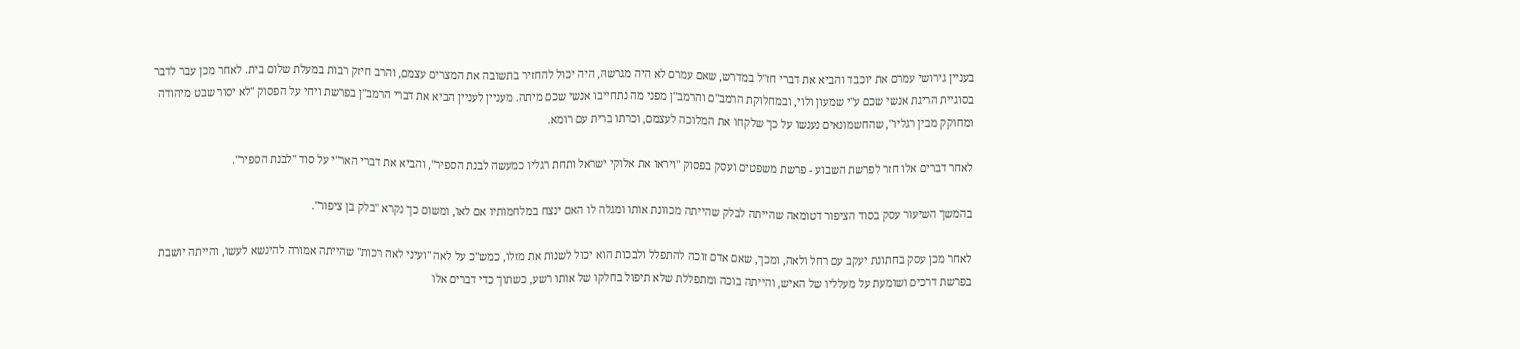בעניין גירושי עמרם את יוכבד והביא את דברי חז"ל במדרש, שאם עמרם לא היה מגרשהּ, היה יכול להחזיר בתשובה את המצרים עצמם, והרב חיזק רבות במעלת שלום בית. לאחר מכן עבר לדבר בסוגיית הריגת אנשי שכם ע"י שמעון ולוי, ובמחלוקת הרמב"ם והרמב"ן מפני מה נתחייבו אנשי שכם מיתה. מעניין לעניין הביא את דברי הרמב"ן בפרשת ויחי על הפסוק "לא יסור שבט מיהודה ומחוקק מבין רגליו", שהחשמונאים נענשו על כך שלקחו את המלוכה לעצמם, וכרתו ברית עם רומא.

לאחר דברים אלו חזר לפרשת השבוע - פרשת משפטים ועסק בפסוק "ויראו את אלוקי ישראל ותחת רגליו כמעשה לבנת הספיר", והביא את דברי האר"י על סוד "לבנת הספיר".

בהמשך השיעור עסק בסוד הציפור דטומאה שהייתה לבלק שהייתה מכוונת אותו ומגלה לו האם ינצח במלחמותיו אם לאו, ומשום כך נקרא "בלק בן ציפור".

לאחר מכן עסק בחתונת יעקב עם רחל ולאה, ומכך, שאם אדם זוכה להתפלל ולבכות הוא יכול לשנות את מזלו, כמש"כ על לאה "ועיני לאה רכות" שהייתה אמורה להינשא לעשו, והייתה יושבת בפרשת דרכים ושומעת על מעלליו של האיש, והייתה בוכה ומתפללת שלא תיפול בחלקו של אותו רשע, כשתוך כדי דברים אלו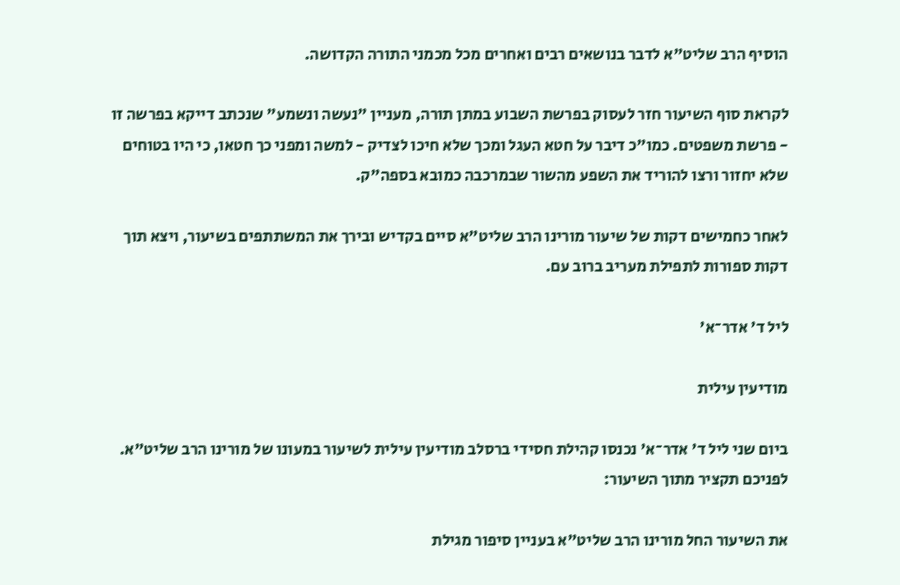הוסיף הרב שליט"א לדבר בנושאים רבים ואחרים מכל מכמני התורה הקדושה.

לקראת סוף השיעור חזר לעסוק בפרשת השבוע במתן תורה, מעניין "נעשה ונשמע" שנכתב דייקא בפרשה זו - פרשת משפטים. כמו"כ דיבר על חטא העגל ומכך שלא חיכו לצדיק - למשה ומפני כך חטאו, כי היו בטוחים שלא יחזור ורצו להוריד את השפע מהשור שבמרכבה כמובא בספה"ק.

לאחר כחמישים דקות של שיעור מורינו הרב שליט"א סיים בקדיש ובירך את המשתתפים בשיעור, ויצא תוך דקות ספורות לתפילת מעריב ברוב עם.

ליל ד' אדר־א'

מודיעין עילית

ביום שני ליל ד' אדר־א' נכנסו קהילת חסידי ברסלב מודיעין עילית לשיעור במעונו של מורינו הרב שליט"א. לפניכם תקציר מתוך השיעור:

את השיעור החל מורינו הרב שליט"א בעניין סיפור מגילת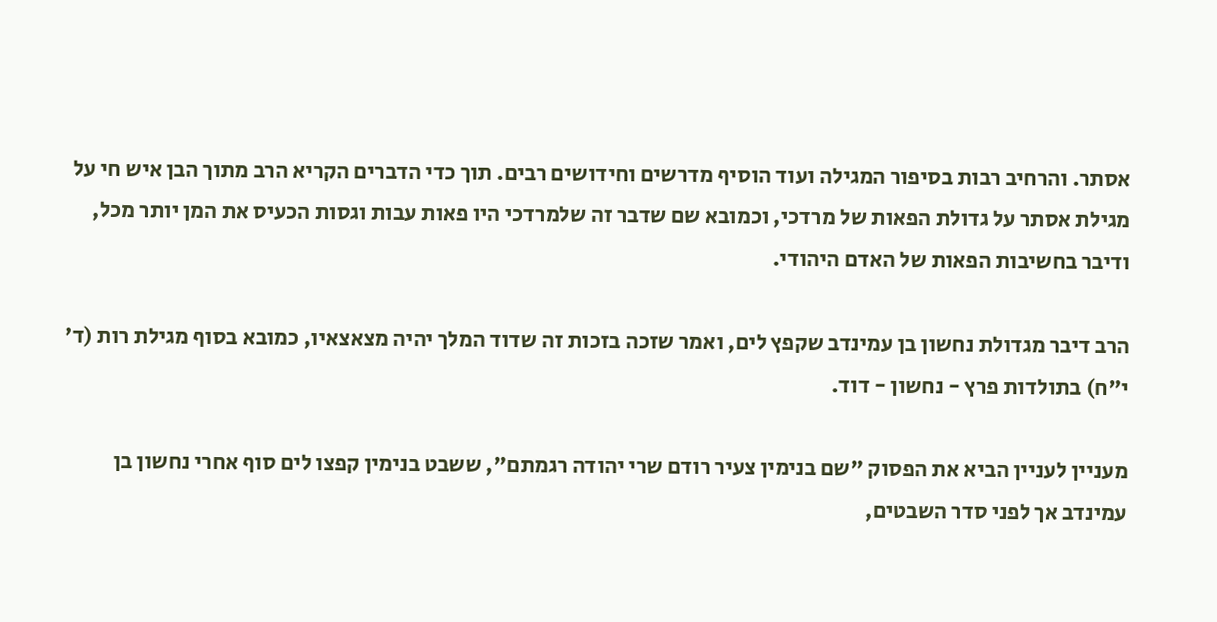אסתר. והרחיב רבות בסיפור המגילה ועוד הוסיף מדרשים וחידושים רבים. תוך כדי הדברים הקריא הרב מתוך הבן איש חי על מגילת אסתר על גדולת הפאות של מרדכי, וכמובא שם שדבר זה שלמרדכי היו פאות עבות וגסות הכעיס את המן יותר מכל, ודיבר בחשיבות הפאות של האדם היהודי.

הרב דיבר מגדולת נחשון בן עמינדב שקפץ לים, ואמר שזכה בזכות זה שדוד המלך יהיה מצאצאיו, כמובא בסוף מגילת רות (ד' י"ח) בתולדות פרץ - נחשון - דוד.

מעניין לעניין הביא את הפסוק "שם בנימין צעיר רודם שרי יהודה רגמתם", ששבט בנימין קפצו לים סוף אחרי נחשון בן עמינדב אך לפני סדר השבטים,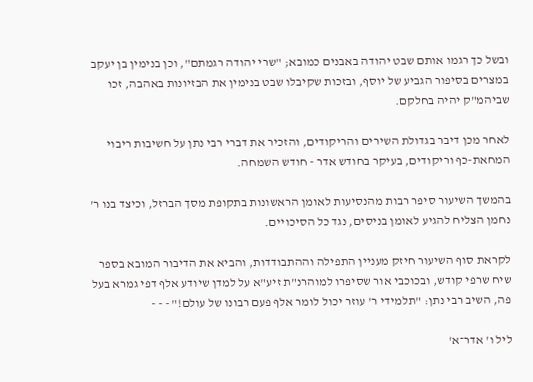ובשל כך רגמו אותם שבט יהודה באבנים כמובא; "שרי יהודה רגמתם", וכן בנימין בן יעקב במצרים בסיפור הגביע של יוסף, ובזכות שקיבלו שבט בנימין את הבזיונות באהבה, זכו שביהמ"ק יהיה בחלקם.

לאחר מכן דיבר בגדולת השירים והריקודים, והזכיר את דברי רבי נתן על חשיבות ריבוי המחאת-כף וריקודים, בעיקר בחודש אדר - חודש השמחה.

בהמשך השיעור סיפר רבות מהנסיעות לאומן הראשונות בתקופת מסך הברזל, וכיצד בנו ר' נחמן הצליח להגיע לאומן בניסים, נגד כל הסיכויים.

לקראת סוף השיעור חיזק מעניין התפילה וההתבודדות, והביא את הדיבור המובא בספר שיח שרפי קודש, ובכוכבי אור שסיפרו למוהרנ"ת זיע"א על למדן שיודע אלף דפי גמרא בעל פה, השיב רבי נתן: "תלמידי ר' עוזר יכול לומר אלף פעם רבונו של עולם!" - - -

ליל ו' אדר־א'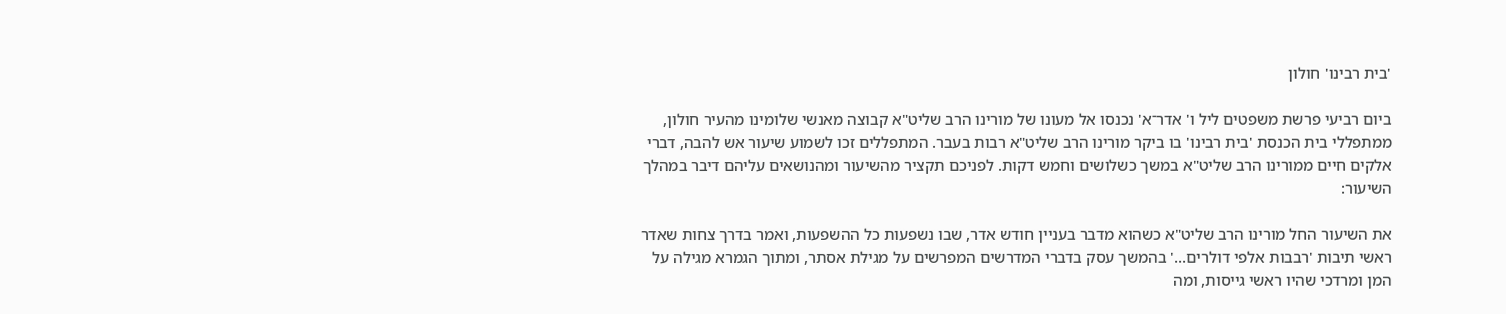'בית רבינו' חולון

ביום רביעי פרשת משפטים ליל ו' אדר־א' נכנסו אל מעונו של מורינו הרב שליט"א קבוצה מאנשי שלומינו מהעיר חולון, ממתפללי בית הכנסת 'בית רבינו' בו ביקר מורינו הרב שליט"א רבות בעבר. המתפללים זכו לשמוע שיעור אש להבה, דברי אלקים חיים ממורינו הרב שליט"א במשך כשלושים וחמש דקות. לפניכם תקציר מהשיעור ומהנושאים עליהם דיבר במהלך השיעור:

את השיעור החל מורינו הרב שליט"א כשהוא מדבר בעניין חודש אדר, שבו נשפעות כל ההשפעות, ואמר בדרך צחות שאדר ראשי תיבות 'רבבות אלפי דולרים...' בהמשך עסק בדברי המדרשים המפרשים על מגילת אסתר, ומתוך הגמרא מגילה על המן ומרדכי שהיו ראשי גייסות, ומה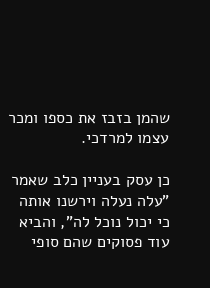שהמן בזבז את כספו ומכר עצמו למרדכי.

כן עסק בעניין כלב שאמר "עלה נעלה וירשנו אותה כי יכול נוכל לה", והביא עוד פסוקים שהם סופי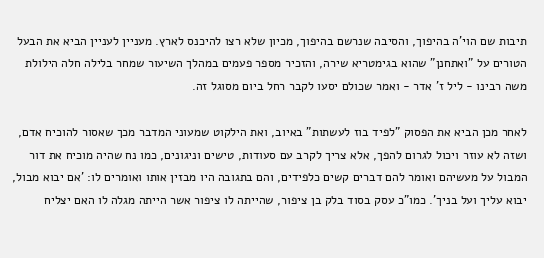תיבות שם הוי'ה בהיפוך, והסיבה שנרשם בהיפוך, מכיון שלא רצו להיכנס לארץ. מעניין לעניין הביא את הבעל הטורים על "ואתחנן" שהוא בגימטריא שירה, והזכיר מספר פעמים במהלך השיעור שמחר בלילה חלה הילולת משה רבינו - ליל ז' אדר - ואמר שכולם יסעו לקבר רחל ביום מסוגל זה.

לאחר מכן הביא את הפסוק "לפיד בוז לעשתות" באיוב, ואת הילקוט שמעוני המדבר מכך שאסור להוכיח אדם, ושזה לא עוזר ויכול לגרום להפך, אלא צריך לקרב עם סעודות, טישים וניגונים, כמו נח שהיה מוכיח את דור המבול על מעשיהם ואומר להם דברים קשים כלפידים, והם בתגובה היו מבזין אותו ואומרים לו: 'אם יבוא מבול, יבוא עליך ועל בניך'. כמו"כ עסק בסוד בלק בן ציפור, שהייתה לו ציפור אשר הייתה מגלה לו האם יצליח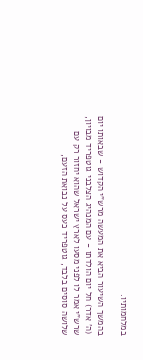במלחמותיו.

בהמשך השיעור הביא את המעשה מרש"י הקדוש - שבאותו יום (ה' אדר) חל יום הולדתו - עם המנהיג הצלבני גוטפריד מבויון, שרש"י אמר לו לפני מסעו לארץ ישראל שהוא יחזור רק עם שלושה סוסים בלבד, גוטפריד כעס על נבואת הזעם,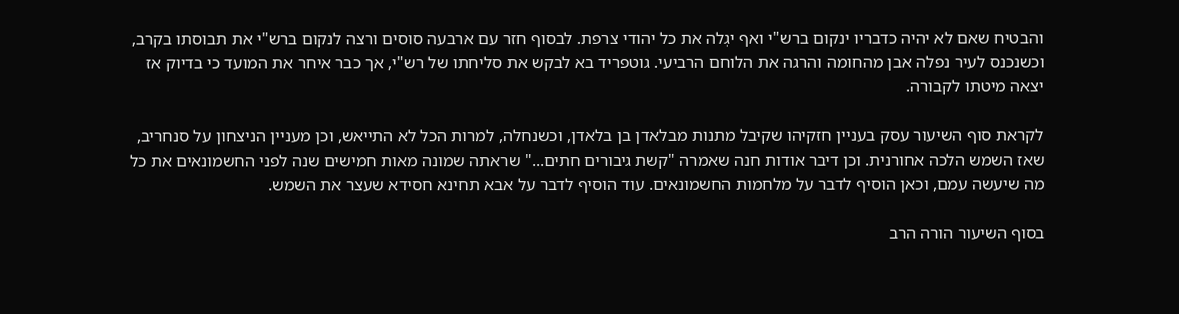והבטיח שאם לא יהיה כדבריו ינקום ברש"י ואף יגְלה את כל יהודי צרפת. לבסוף חזר עם ארבעה סוסים ורצה לנקום ברש"י את תבוסתו בקרב, וכשנכנס לעיר נפלה אבן מהחומה והרגה את הלוחם הרביעי. גוטפריד בא לבקש את סליחתו של רש"י, אך כבר איחר את המועד כי בדיוק אז יצאה מיטתו לקבורה.

לקראת סוף השיעור עסק בעניין חזקיהו שקיבל מתנות מבלאדן בן בלאדן, וכשנחלה, למרות הכל לא התייאש, וכן מעניין הניצחון על סנחריב, שאז השמש הלכה אחורנית. וכן דיבר אודות חנה שאמרה "קשת גיבורים חתים..." שראתה שמונה מאות חמישים שנה לפני החשמונאים את כל מה שיעשה עמם, וכאן הוסיף לדבר על מלחמות החשמונאים. עוד הוסיף לדבר על אבא תחינא חסידא שעצר את השמש.

בסוף השיעור הורה הרב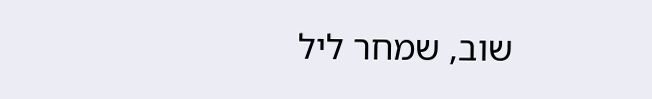שוב, שמחר ליל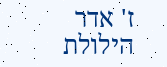ז' אדר הילולת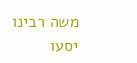משה רבינו יסעו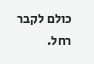כולם לקבר רחל.